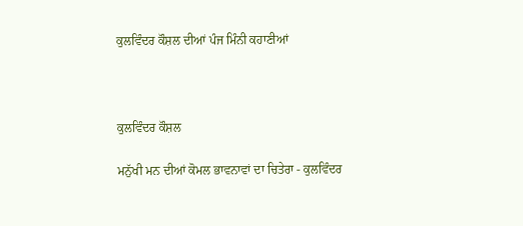ਕੁਲਵਿੰਦਰ ਕੌਸ਼ਲ ਦੀਆਂ ਪੰਜ ਮਿੰਨੀ ਕਹਾਣੀਆਂ



ਕੁਲਵਿੰਦਰ ਕੌਸ਼ਲ

ਮਨੁੱਖੀ ਮਨ ਦੀਆਂ ਕੋਮਲ ਭਾਵਨਾਵਾਂ ਦਾ ਚਿਤੇਰਾ - ਕੁਲਵਿੰਦਰ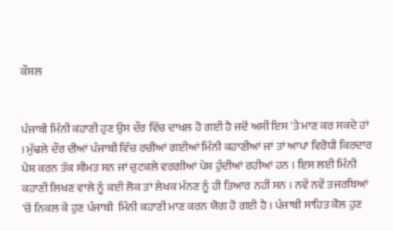ਕੌਸ਼ਲ


ਪੰਜਾਬੀ ਮਿੰਨੀ ਕਹਾਣੀ ਹੁਣ ਉਸ ਦੌਰ ਵਿੱਚ ਦਾਖਲ ਹੋ ਗਈ ਹੈ ਜਦੋਂ ਅਸੀਂ ਇਸ 'ਤੇ ਮਾਣ ਕਰ ਸਕਦੇ ਹਾਂ । ਮੁੱਢਲੇ ਦੌਰ ਦੀਆਂ ਪੰਜਾਬੀ ਵਿੱਚ ਰਚੀਆਂ ਗਈਆਂ ਮਿੰਨੀ ਕਹਾਣੀਆਂ ਜਾਂ ਤਾਂ ਆਪਾ ਵਿਰੋਧੀ ਕਿਰਦਾਰ ਪੇਸ਼ ਕਰਨ ਤੱਕ ਸੀਮਤ ਸਨ ਜਾਂ ਚੁਟਕਲੇ ਵਰਗੀਆਂ ਪੇਸ਼ ਹੁੰਦੀਆਂ ਰਹੀਆਂ ਹਨ । ਇਸ ਲਈ ਮਿੰਨੀ ਕਹਾਣੀ ਲਿਖਣ ਵਾਲੇ ਨੂੰ ਕਈ ਲੋਕ ਤਾਂ ਲੇਖਕ ਮੰਨਣ ਨੂੰ ਹੀ ਤਿਆਰ ਨਹੀਂ ਸਨ । ਨਵੇਂ ਨਵੇਂ ਤਜਰਬਿਆਂ 'ਚੋਂ ਨਿਕਲ ਕੇ ਹੁਣ ਪੰਜਾਬੀ  ਮਿੰਨੀ ਕਹਾਣੀ ਮਾਣ ਕਰਨ ਯੋਗ ਹੋ ਗਈ ਹੈ । ਪੰਜਾਬੀ ਸਾਹਿਤ ਕੋਲ ਹੁਣ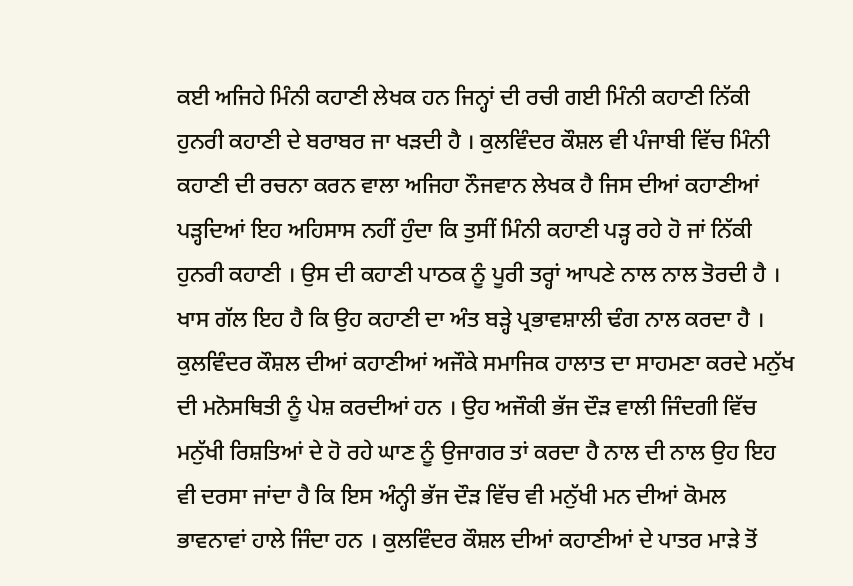ਕਈ ਅਜਿਹੇ ਮਿੰਨੀ ਕਹਾਣੀ ਲੇਖਕ ਹਨ ਜਿਨ੍ਹਾਂ ਦੀ ਰਚੀ ਗਈ ਮਿੰਨੀ ਕਹਾਣੀ ਨਿੱਕੀ ਹੁਨਰੀ ਕਹਾਣੀ ਦੇ ਬਰਾਬਰ ਜਾ ਖੜਦੀ ਹੈ । ਕੁਲਵਿੰਦਰ ਕੌਸ਼ਲ ਵੀ ਪੰਜਾਬੀ ਵਿੱਚ ਮਿੰਨੀ ਕਹਾਣੀ ਦੀ ਰਚਨਾ ਕਰਨ ਵਾਲਾ ਅਜਿਹਾ ਨੌਜਵਾਨ ਲੇਖਕ ਹੈ ਜਿਸ ਦੀਆਂ ਕਹਾਣੀਆਂ ਪੜ੍ਹਦਿਆਂ ਇਹ ਅਹਿਸਾਸ ਨਹੀਂ ਹੁੰਦਾ ਕਿ ਤੁਸੀਂ ਮਿੰਨੀ ਕਹਾਣੀ ਪੜ੍ਹ ਰਹੇ ਹੋ ਜਾਂ ਨਿੱਕੀ ਹੁਨਰੀ ਕਹਾਣੀ । ਉਸ ਦੀ ਕਹਾਣੀ ਪਾਠਕ ਨੂੰ ਪੂਰੀ ਤਰ੍ਹਾਂ ਆਪਣੇ ਨਾਲ ਨਾਲ ਤੋਰਦੀ ਹੈ । ਖਾਸ ਗੱਲ ਇਹ ਹੈ ਕਿ ਉਹ ਕਹਾਣੀ ਦਾ ਅੰਤ ਬੜ੍ਹੇ ਪ੍ਰਭਾਵਸ਼ਾਲੀ ਢੰਗ ਨਾਲ ਕਰਦਾ ਹੈ । ਕੁਲਵਿੰਦਰ ਕੌਸ਼ਲ ਦੀਆਂ ਕਹਾਣੀਆਂ ਅਜੌਕੇ ਸਮਾਜਿਕ ਹਾਲਾਤ ਦਾ ਸਾਹਮਣਾ ਕਰਦੇ ਮਨੁੱਖ ਦੀ ਮਨੋਸਥਿਤੀ ਨੂੰ ਪੇਸ਼ ਕਰਦੀਆਂ ਹਨ । ਉਹ ਅਜੌਕੀ ਭੱਜ ਦੌੜ ਵਾਲੀ ਜਿੰਦਗੀ ਵਿੱਚ ਮਨੁੱਖੀ ਰਿਸ਼ਤਿਆਂ ਦੇ ਹੋ ਰਹੇ ਘਾਣ ਨੂੰ ਉਜਾਗਰ ਤਾਂ ਕਰਦਾ ਹੈ ਨਾਲ ਦੀ ਨਾਲ ਉਹ ਇਹ ਵੀ ਦਰਸਾ ਜਾਂਦਾ ਹੈ ਕਿ ਇਸ ਅੰਨ੍ਹੀ ਭੱਜ ਦੌੜ ਵਿੱਚ ਵੀ ਮਨੁੱਖੀ ਮਨ ਦੀਆਂ ਕੋਮਲ ਭਾਵਨਾਵਾਂ ਹਾਲੇ ਜਿੰਦਾ ਹਨ । ਕੁਲਵਿੰਦਰ ਕੌਸ਼ਲ ਦੀਆਂ ਕਹਾਣੀਆਂ ਦੇ ਪਾਤਰ ਮਾੜੇ ਤੋਂ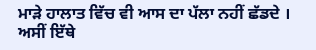ਮਾੜੇ ਹਾਲਾਤ ਵਿੱਚ ਵੀ ਆਸ ਦਾ ਪੱਲਾ ਨਹੀਂ ਛੱਡਦੇ । ਅਸੀਂ ਇੱਥੇ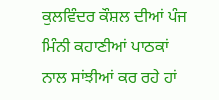ਕੁਲਵਿੰਦਰ ਕੌਸ਼ਲ ਦੀਆਂ ਪੰਜ ਮਿੰਨੀ ਕਹਾਣੀਆਂ ਪਾਠਕਾਂ ਨਾਲ ਸਾਂਝੀਆਂ ਕਰ ਰਹੇ ਹਾਂ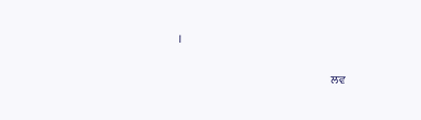।


                                                                    ਲਵ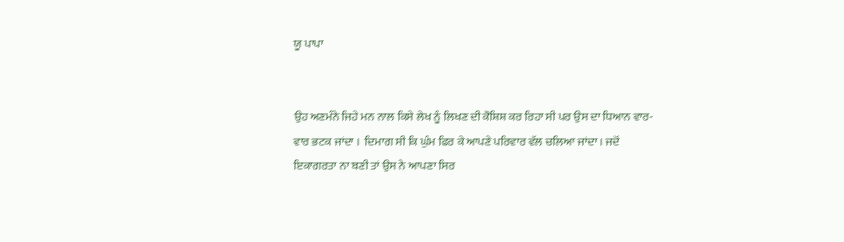ਯੂ ਪਾਪਾ


ਉਹ ਅਣਮੰਨੇ ਜਿਹੇ ਮਨ ਨਾਲ ਕਿਸੇ ਲੇਖ ਨੂੰ ਲਿਖਣ ਦੀ ਕੋਸ਼ਿਸ਼ ਕਰ ਰਿਹਾ ਸੀ ਪਰ ਉਸ ਦਾ ਧਿਆਨ ਵਾਰ-ਵਾਰ ਭਟਕ ਜਾਂਦਾ ।  ਦਿਮਾਗ ਸੀ ਕਿ ਘੁੰਮ ਫਿਰ ਕੇ ਆਪਣੇ ਪਰਿਵਾਰ ਵੱਲ ਚਲਿਆ ਜਾਂਦਾ । ਜਦੋਂ ਇਕਾਗਰਤਾ ਨਾ ਬਣੀ ਤਾਂ ਉਸ ਨੇ ਆਪਣਾ ਸਿਰ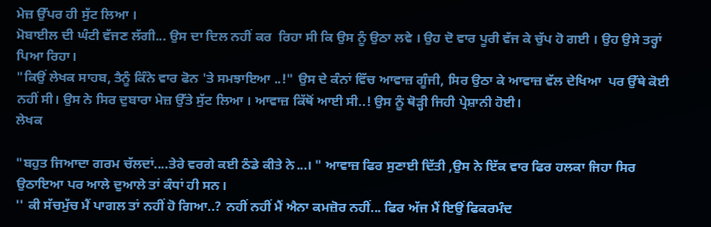ਮੇਜ਼ ਉੱਪਰ ਹੀ ਸੁੱਟ ਲਿਆ ।
ਮੋਬਾਈਲ ਦੀ ਘੰਟੀ ਵੱਜਣ ਲੱਗੀ... ਉਸ ਦਾ ਦਿਲ ਨਹੀਂ ਕਰ  ਰਿਹਾ ਸੀ ਕਿ ਉਸ ਨੂੰ ਉਠਾ ਲਵੇ । ਉਹ ਦੋ ਵਾਰ ਪੂਰੀ ਵੱਜ ਕੇ ਚੁੱਪ ਹੋ ਗਈ । ਉਹ ਉਸੇ ਤਰ੍ਹਾਂ ਪਿਆ ਰਿਹਾ।
"ਕਿਉਂ ਲੇਖਕ ਸਾਹਬ, ਤੈਨੂੰ ਕਿੰਨੇ ਵਾਰ ਫੋਨ 'ਤੇ ਸਮਝਾਇਆ ..!" ਉਸ ਦੇ ਕੰਨਾਂ ਵਿੱਚ ਆਵਾਜ਼ ਗੂੰਜੀ, ਸਿਰ ਉਠਾ ਕੇ ਆਵਾਜ਼ ਵੱਲ ਦੇਖਿਆ  ਪਰ ਉੱਥੇ ਕੋਈ ਨਹੀਂ ਸੀ। ਉਸ ਨੇ ਸਿਰ ਦੁਬਾਰਾ ਮੇਜ਼ ਉੱਤੇ ਸੁੱਟ ਲਿਆ । ਆਵਾਜ਼ ਕਿੱਥੋਂ ਆਈ ਸੀ..! ਉਸ ਨੂੰ ਥੋੜ੍ਹੀ ਜਿਹੀ ਪ੍ਰੇਸ਼ਾਨੀ ਹੋਈ।
ਲੇਖਕ

"ਬਹੁਤ ਜਿਆਦਾ ਗਰਮ ਚੱਲਦਾਂ....ਤੇਰੇ ਵਰਗੇ ਕਈ ਠੰਡੇ ਕੀਤੇ ਨੇ...। " ਆਵਾਜ਼ ਫਿਰ ਸੁਣਾਈ ਦਿੱਤੀ ,ਉਸ ਨੇ ਇੱਕ ਵਾਰ ਫਿਰ ਹਲਕਾ ਜਿਹਾ ਸਿਰ ਉਠਾਇਆ ਪਰ ਆਲੇ ਦੁਆਲੇ ਤਾਂ ਕੰਧਾਂ ਹੀ ਸਨ।
'' ਕੀ ਸੱਚਮੁੱਚ ਮੈਂ ਪਾਗਲ ਤਾਂ ਨਹੀਂ ਹੋ ਗਿਆ..? ਨਹੀਂ ਨਹੀਂ ਮੈਂ ਐਨਾ ਕਮਜ਼ੋਰ ਨਹੀਂ... ਫਿਰ ਅੱਜ ਮੈਂ ਇਉਂ ਫਿਕਰਮੰਦ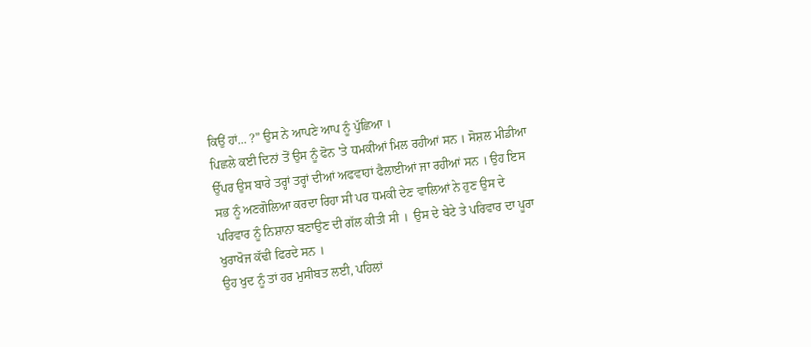ਕਿਉਂ ਹਾਂ... ?” ਉਸ ਨੇ ਆਪਣੇ ਆਪ ਨੂੰ ਪੁੱਛਿਆ ।
ਪਿਛਲੇ ਕਈ ਦਿਨਾਂ ਤੋਂ ਉਸ ਨੂੰ ਫੋਨ 'ਤੇ ਧਮਕੀਆਂ ਮਿਲ ਰਹੀਆਂ ਸਨ । ਸੋਸ਼ਲ ਮੀਡੀਆ ਉੱਪਰ ਉਸ ਬਾਰੇ ਤਰ੍ਹਾਂ ਤਰ੍ਹਾਂ ਦੀਆਂ ਅਫਵਾਹਾਂ ਫੈਲਾਈਆਂ ਜਾ ਰਹੀਆਂ ਸਨ । ਉਹ ਇਸ ਸਭ ਨੂੰ ਅਣਗੋਲਿਆ ਕਰਦਾ ਰਿਹਾ ਸੀ ਪਰ ਧਮਕੀ ਦੇਣ ਵਾਲਿਆਂ ਨੇ ਹੁਣ ਉਸ ਦੇ ਪਰਿਵਾਰ ਨੂੰ ਨਿਸ਼ਾਨਾ ਬਣਾਉਣ ਦੀ ਗੱਲ ਕੀਤੀ ਸੀ ।  ਉਸ ਦੇ ਬੇਟੇ ਤੇ ਪਰਿਵਾਰ ਦਾ ਪੂਰਾ ਖੁਰਾਖੋਜ ਕੱਢੀ ਫਿਰਦੇ ਸਨ ।
ਉਹ ਖੁਦ ਨੂੰ ਤਾਂ ਹਰ ਮੁਸੀਬਤ ਲਈ, ਪਹਿਲਾਂ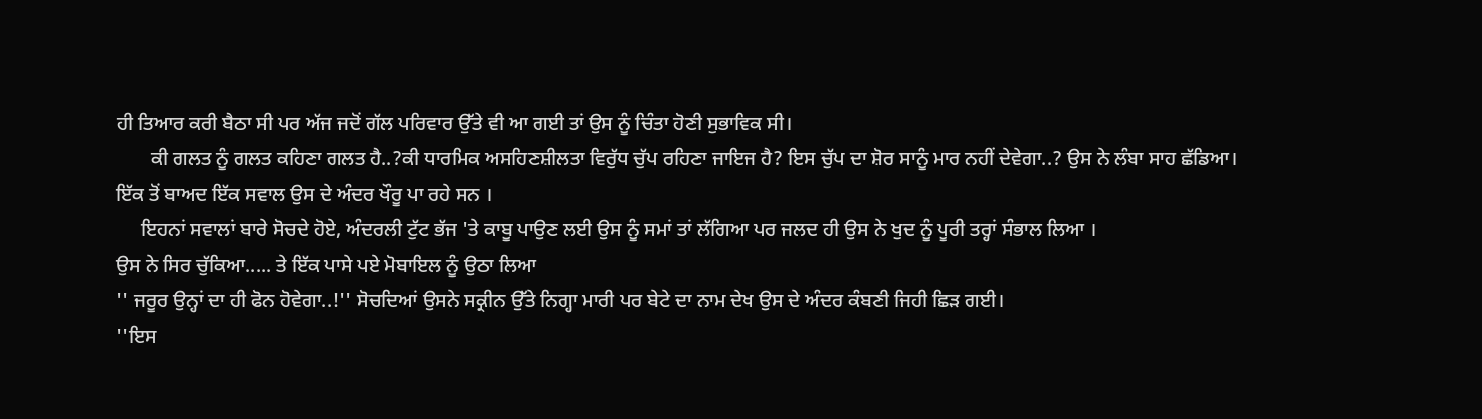ਹੀ ਤਿਆਰ ਕਰੀ ਬੈਠਾ ਸੀ ਪਰ ਅੱਜ ਜਦੋਂ ਗੱਲ ਪਰਿਵਾਰ ਉੱਤੇ ਵੀ ਆ ਗਈ ਤਾਂ ਉਸ ਨੂੰ ਚਿੰਤਾ ਹੋਣੀ ਸੁਭਾਵਿਕ ਸੀ।
       ਕੀ ਗਲਤ ਨੂੰ ਗਲਤ ਕਹਿਣਾ ਗਲਤ ਹੈ..?ਕੀ ਧਾਰਮਿਕ ਅਸਹਿਣਸ਼ੀਲਤਾ ਵਿਰੁੱਧ ਚੁੱਪ ਰਹਿਣਾ ਜਾਇਜ ਹੈ? ਇਸ ਚੁੱਪ ਦਾ ਸ਼ੋਰ ਸਾਨੂੰ ਮਾਰ ਨਹੀਂ ਦੇਵੇਗਾ..? ਉਸ ਨੇ ਲੰਬਾ ਸਾਹ ਛੱਡਿਆ।
ਇੱਕ ਤੋਂ ਬਾਅਦ ਇੱਕ ਸਵਾਲ ਉਸ ਦੇ ਅੰਦਰ ਖੌਰੂ ਪਾ ਰਹੇ ਸਨ ।
     ਇਹਨਾਂ ਸਵਾਲਾਂ ਬਾਰੇ ਸੋਚਦੇ ਹੋਏ, ਅੰਦਰਲੀ ਟੁੱਟ ਭੱਜ 'ਤੇ ਕਾਬੂ ਪਾਉਣ ਲਈ ਉਸ ਨੂੰ ਸਮਾਂ ਤਾਂ ਲੱਗਿਆ ਪਰ ਜਲਦ ਹੀ ਉਸ ਨੇ ਖੁਦ ਨੂੰ ਪੂਰੀ ਤਰ੍ਹਾਂ ਸੰਭਾਲ ਲਿਆ ।
ਉਸ ਨੇ ਸਿਰ ਚੁੱਕਿਆ..... ਤੇ ਇੱਕ ਪਾਸੇ ਪਏ ਮੋਬਾਇਲ ਨੂੰ ਉਠਾ ਲਿਆ
'' ਜਰੂਰ ਉਨ੍ਹਾਂ ਦਾ ਹੀ ਫੋਨ ਹੋਵੇਗਾ..!'' ਸੋਚਦਿਆਂ ਉਸਨੇ ਸਕ੍ਰੀਨ ਉੱਤੇ ਨਿਗ੍ਹਾ ਮਾਰੀ ਪਰ ਬੇਟੇ ਦਾ ਨਾਮ ਦੇਖ ਉਸ ਦੇ ਅੰਦਰ ਕੰਬਣੀ ਜਿਹੀ ਛਿੜ ਗਈ।
''ਇਸ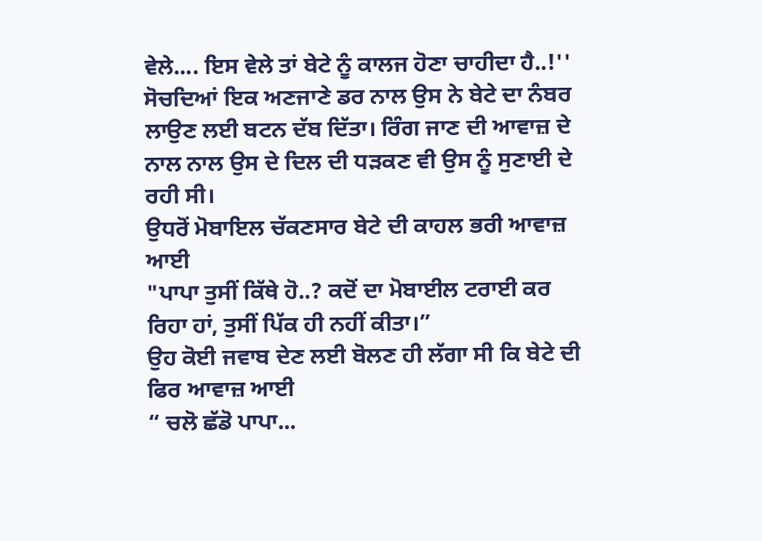ਵੇਲੇ.... ਇਸ ਵੇਲੇ ਤਾਂ ਬੇਟੇ ਨੂੰ ਕਾਲਜ ਹੋਣਾ ਚਾਹੀਦਾ ਹੈ..!''  ਸੋਚਦਿਆਂ ਇਕ ਅਣਜਾਣੇ ਡਰ ਨਾਲ ਉਸ ਨੇ ਬੇਟੇ ਦਾ ਨੰਬਰ ਲਾਉਣ ਲਈ ਬਟਨ ਦੱਬ ਦਿੱਤਾ। ਰਿੰਗ ਜਾਣ ਦੀ ਆਵਾਜ਼ ਦੇ ਨਾਲ ਨਾਲ ਉਸ ਦੇ ਦਿਲ ਦੀ ਧੜਕਣ ਵੀ ਉਸ ਨੂੰ ਸੁਣਾਈ ਦੇ ਰਹੀ ਸੀ।
ਉਧਰੋਂ ਮੋਬਾਇਲ ਚੱਕਣਸਾਰ ਬੇਟੇ ਦੀ ਕਾਹਲ ਭਰੀ ਆਵਾਜ਼ ਆਈ
"ਪਾਪਾ ਤੁਸੀਂ ਕਿੱਥੇ ਹੋ..? ਕਦੋਂ ਦਾ ਮੋਬਾਈਲ ਟਰਾਈ ਕਰ ਰਿਹਾ ਹਾਂ, ਤੁਸੀਂ ਪਿੱਕ ਹੀ ਨਹੀਂ ਕੀਤਾ।”
ਉਹ ਕੋਈ ਜਵਾਬ ਦੇਣ ਲਈ ਬੋਲਣ ਹੀ ਲੱਗਾ ਸੀ ਕਿ ਬੇਟੇ ਦੀ ਫਿਰ ਆਵਾਜ਼ ਆਈ
“ ਚਲੋ ਛੱਡੋ ਪਾਪਾ...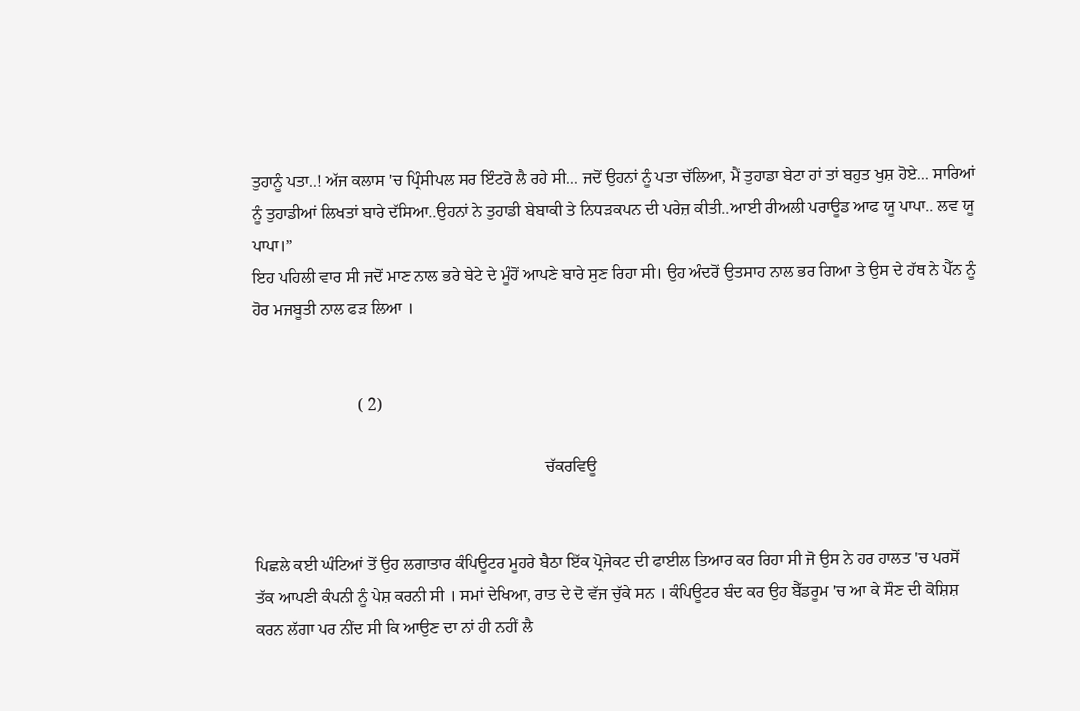ਤੁਹਾਨੂੰ ਪਤਾ..! ਅੱਜ ਕਲਾਸ 'ਚ ਪ੍ਰਿੰਸੀਪਲ ਸਰ ਇੰਟਰੋ ਲੈ ਰਹੇ ਸੀ... ਜਦੋਂ ਉਹਨਾਂ ਨੂੰ ਪਤਾ ਚੱਲਿਆ, ਮੈਂ ਤੁਹਾਡਾ ਬੇਟਾ ਹਾਂ ਤਾਂ ਬਹੁਤ ਖੁਸ਼ ਹੋਏ... ਸਾਰਿਆਂ ਨੂੰ ਤੁਹਾਡੀਆਂ ਲਿਖਤਾਂ ਬਾਰੇ ਦੱਸਿਆ..ਉਹਨਾਂ ਨੇ ਤੁਹਾਡੀ ਬੇਬਾਕੀ ਤੇ ਨਿਧੜਕਪਨ ਦੀ ਪਰੇਜ਼ ਕੀਤੀ..ਆਈ ਰੀਅਲੀ ਪਰਾਊਡ ਆਫ ਯੂ ਪਾਪਾ.. ਲਵ ਯੂ ਪਾਪਾ।”
ਇਹ ਪਹਿਲੀ ਵਾਰ ਸੀ ਜਦੋਂ ਮਾਣ ਨਾਲ ਭਰੇ ਬੇਟੇ ਦੇ ਮੂੰਹੋਂ ਆਪਣੇ ਬਾਰੇ ਸੁਣ ਰਿਹਾ ਸੀ। ਉਹ ਅੰਦਰੋਂ ਉਤਸਾਹ ਨਾਲ ਭਰ ਗਿਆ ਤੇ ਉਸ ਦੇ ਹੱਥ ਨੇ ਪੈੱਨ ਨੂੰ ਹੋਰ ਮਜਬੂਤੀ ਨਾਲ ਫੜ ਲਿਆ ।


                         ( 2)

                                                                      ਚੱਕਰਵਿਊ


ਪਿਛਲੇ ਕਈ ਘੰਟਿਆਂ ਤੋਂ ਉਹ ਲਗਾਤਾਰ ਕੰਪਿਊਟਰ ਮੂਹਰੇ ਬੈਠਾ ਇੱਕ ਪ੍ਰੋਜੇਕਟ ਦੀ ਫਾਈਲ ਤਿਆਰ ਕਰ ਰਿਹਾ ਸੀ ਜੋ ਉਸ ਨੇ ਹਰ ਹਾਲਤ 'ਚ ਪਰਸੋਂ ਤੱਕ ਆਪਣੀ ਕੰਪਨੀ ਨੂੰ ਪੇਸ਼ ਕਰਨੀ ਸੀ । ਸਮਾਂ ਦੇਖਿਆ, ਰਾਤ ਦੇ ਦੋ ਵੱਜ ਚੁੱਕੇ ਸਨ । ਕੰਪਿਊਟਰ ਬੰਦ ਕਰ ਉਹ ਬੈੱਡਰੂਮ 'ਚ ਆ ਕੇ ਸੌਣ ਦੀ ਕੋਸ਼ਿਸ਼ ਕਰਨ ਲੱਗਾ ਪਰ ਨੀਂਦ ਸੀ ਕਿ ਆਉਣ ਦਾ ਨਾਂ ਹੀ ਨਹੀਂ ਲੈ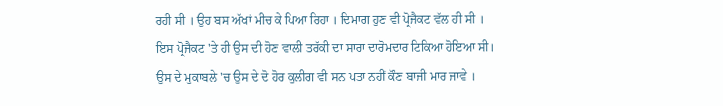ਰਹੀ ਸੀ । ਉਹ ਬਸ ਅੱਖਾਂ ਮੀਚ ਕੇ ਪਿਆ ਰਿਹਾ । ਦਿਮਾਗ ਹੁਣ ਵੀ ਪ੍ਰੋਜੈਕਟ ਵੱਲ ਹੀ ਸੀ ।
ਇਸ ਪ੍ਰੋਜੈਕਟ 'ਤੇ ਹੀ ਉਸ ਦੀ ਹੋਣ ਵਾਲੀ ਤਰੱਕੀ ਦਾ ਸਾਰਾ ਦਾਰੋਮਦਾਰ ਟਿਕਿਆ ਹੋਇਆ ਸੀ। ਉਸ ਦੇ ਮੁਕਾਬਲੇ 'ਚ ਉਸ ਦੇ ਦੋ ਹੋਰ ਕੁਲੀਗ ਵੀ ਸਨ ਪਤਾ ਨਹੀਂ ਕੌਣ ਬਾਜੀ ਮਾਰ ਜਾਵੇ ।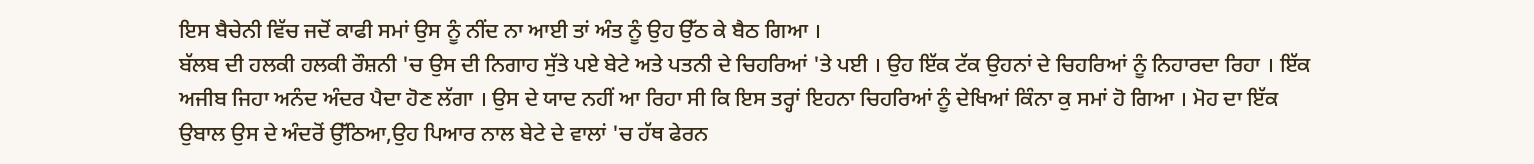ਇਸ ਬੈਚੇਨੀ ਵਿੱਚ ਜਦੋਂ ਕਾਫੀ ਸਮਾਂ ਉਸ ਨੂੰ ਨੀਂਦ ਨਾ ਆਈ ਤਾਂ ਅੰਤ ਨੂੰ ਉਹ ਉੱਠ ਕੇ ਬੈਠ ਗਿਆ ।
ਬੱਲਬ ਦੀ ਹਲਕੀ ਹਲਕੀ ਰੌਸ਼ਨੀ 'ਚ ਉਸ ਦੀ ਨਿਗਾਹ ਸੁੱਤੇ ਪਏ ਬੇਟੇ ਅਤੇ ਪਤਨੀ ਦੇ ਚਿਹਰਿਆਂ 'ਤੇ ਪਈ । ਉਹ ਇੱਕ ਟੱਕ ਉਹਨਾਂ ਦੇ ਚਿਹਰਿਆਂ ਨੂੰ ਨਿਹਾਰਦਾ ਰਿਹਾ । ਇੱਕ ਅਜੀਬ ਜਿਹਾ ਅਨੰਦ ਅੰਦਰ ਪੈਦਾ ਹੋਣ ਲੱਗਾ । ਉਸ ਦੇ ਯਾਦ ਨਹੀਂ ਆ ਰਿਹਾ ਸੀ ਕਿ ਇਸ ਤਰ੍ਹਾਂ ਇਹਨਾ ਚਿਹਰਿਆਂ ਨੂੰ ਦੇਖਿਆਂ ਕਿੰਨਾ ਕੁ ਸਮਾਂ ਹੋ ਗਿਆ । ਮੋਹ ਦਾ ਇੱਕ ਉਬਾਲ ਉਸ ਦੇ ਅੰਦਰੋਂ ਉੱਠਿਆ,ਉਹ ਪਿਆਰ ਨਾਲ ਬੇਟੇ ਦੇ ਵਾਲਾਂ 'ਚ ਹੱਥ ਫੇਰਨ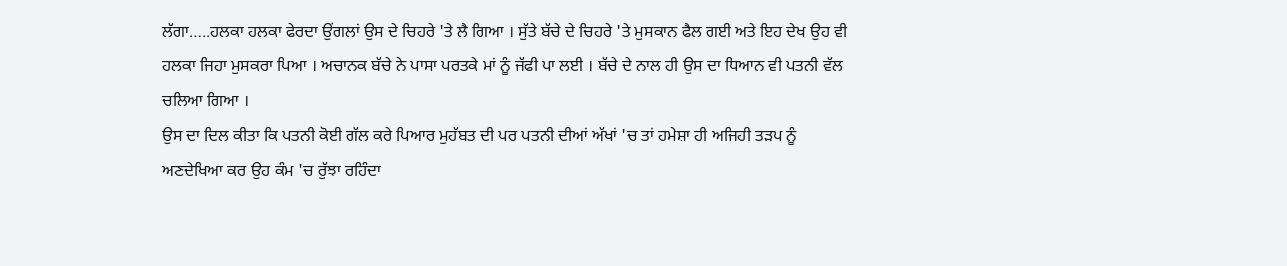ਲੱਗਾ…..ਹਲਕਾ ਹਲਕਾ ਫੇਰਦਾ ਉਂਗਲਾਂ ਉਸ ਦੇ ਚਿਹਰੇ 'ਤੇ ਲੈ ਗਿਆ । ਸੁੱਤੇ ਬੱਚੇ ਦੇ ਚਿਹਰੇ 'ਤੇ ਮੁਸਕਾਨ ਫੈਲ ਗਈ ਅਤੇ ਇਹ ਦੇਖ ਉਹ ਵੀ ਹਲਕਾ ਜਿਹਾ ਮੁਸਕਰਾ ਪਿਆ । ਅਚਾਨਕ ਬੱਚੇ ਨੇ ਪਾਸਾ ਪਰਤਕੇ ਮਾਂ ਨੂੰ ਜੱਫੀ ਪਾ ਲਈ । ਬੱਚੇ ਦੇ ਨਾਲ ਹੀ ਉਸ ਦਾ ਧਿਆਨ ਵੀ ਪਤਨੀ ਵੱਲ ਚਲਿਆ ਗਿਆ ।
ਉਸ ਦਾ ਦਿਲ ਕੀਤਾ ਕਿ ਪਤਨੀ ਕੋਈ ਗੱਲ ਕਰੇ ਪਿਆਰ ਮੁਹੱਬਤ ਦੀ ਪਰ ਪਤਨੀ ਦੀਆਂ ਅੱਖਾਂ 'ਚ ਤਾਂ ਹਮੇਸ਼ਾ ਹੀ ਅਜਿਹੀ ਤੜਪ ਨੂੰ ਅਣਦੇਖਿਆ ਕਰ ਉਹ ਕੰਮ 'ਚ ਰੁੱਝਾ ਰਹਿੰਦਾ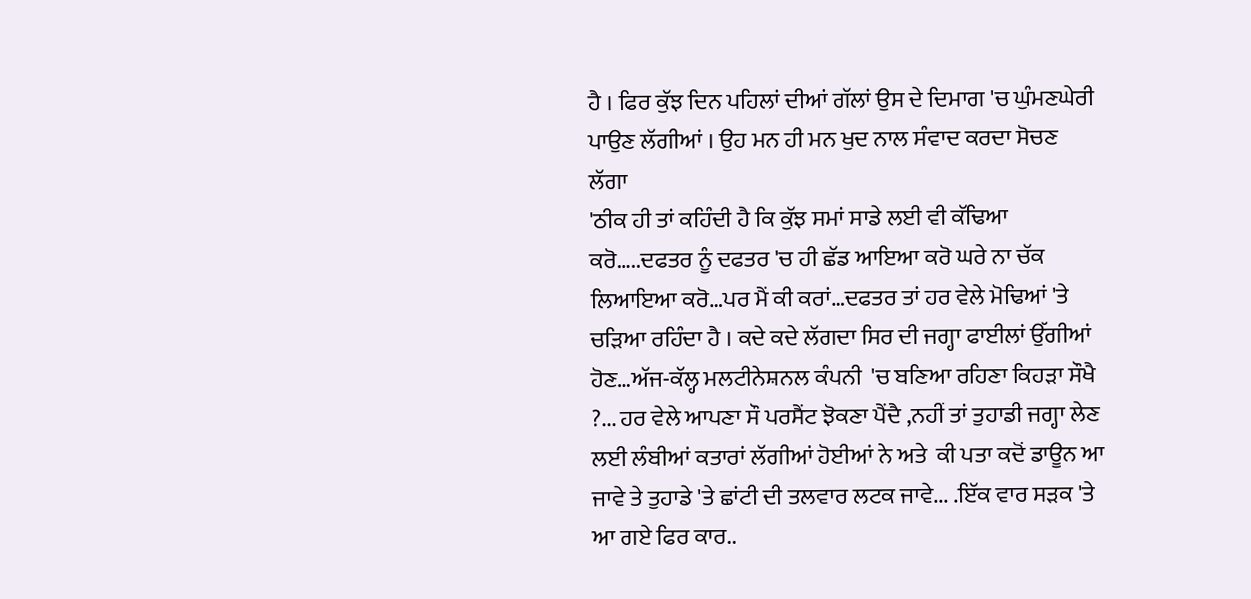ਹੈ । ਫਿਰ ਕੁੱਝ ਦਿਨ ਪਹਿਲਾਂ ਦੀਆਂ ਗੱਲਾਂ ਉਸ ਦੇ ਦਿਮਾਗ 'ਚ ਘੁੰਮਣਘੇਰੀ ਪਾਉਣ ਲੱਗੀਆਂ । ਉਹ ਮਨ ਹੀ ਮਨ ਖੁਦ ਨਾਲ ਸੰਵਾਦ ਕਰਦਾ ਸੋਚਣ ਲੱਗਾ
'ਠੀਕ ਹੀ ਤਾਂ ਕਹਿੰਦੀ ਹੈ ਕਿ ਕੁੱਝ ਸਮਾਂ ਸਾਡੇ ਲਈ ਵੀ ਕੱਢਿਆ ਕਰੋ…..ਦਫਤਰ ਨੂੰ ਦਫਤਰ 'ਚ ਹੀ ਛੱਡ ਆਇਆ ਕਰੋ ਘਰੇ ਨਾ ਚੱਕ ਲਿਆਇਆ ਕਰੋ…ਪਰ ਮੈਂ ਕੀ ਕਰਾਂ…ਦਫਤਰ ਤਾਂ ਹਰ ਵੇਲੇ ਮੋਢਿਆਂ 'ਤੇ ਚੜਿਆ ਰਹਿੰਦਾ ਹੈ । ਕਦੇ ਕਦੇ ਲੱਗਦਾ ਸਿਰ ਦੀ ਜਗ੍ਹਾ ਫਾਈਲਾਂ ਉੱਗੀਆਂ ਹੋਣ…ਅੱਜ-ਕੱਲ੍ਹ ਮਲਟੀਨੇਸ਼ਨਲ ਕੰਪਨੀ  'ਚ ਬਣਿਆ ਰਹਿਣਾ ਕਿਹੜਾ ਸੌਖੈ ?... ਹਰ ਵੇਲੇ ਆਪਣਾ ਸੌ ਪਰਸੈਂਟ ਝੋਕਣਾ ਪੈਂਦੈ ,ਨਹੀਂ ਤਾਂ ਤੁਹਾਡੀ ਜਗ੍ਹਾ ਲੇਣ ਲਈ ਲੰਬੀਆਂ ਕਤਾਰਾਂ ਲੱਗੀਆਂ ਹੋਈਆਂ ਨੇ ਅਤੇ  ਕੀ ਪਤਾ ਕਦੋਂ ਡਾਊਨ ਆ ਜਾਵੇ ਤੇ ਤੁਹਾਡੇ 'ਤੇ ਛਾਂਟੀ ਦੀ ਤਲਵਾਰ ਲਟਕ ਜਾਵੇ... .ਇੱਕ ਵਾਰ ਸੜਕ 'ਤੇ ਆ ਗਏ ਫਿਰ ਕਾਰ..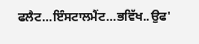ਫਲੈਟ…ਇੰਸਟਾਲਮੈਂਟ…ਭਵਿੱਖ..ਉਫ'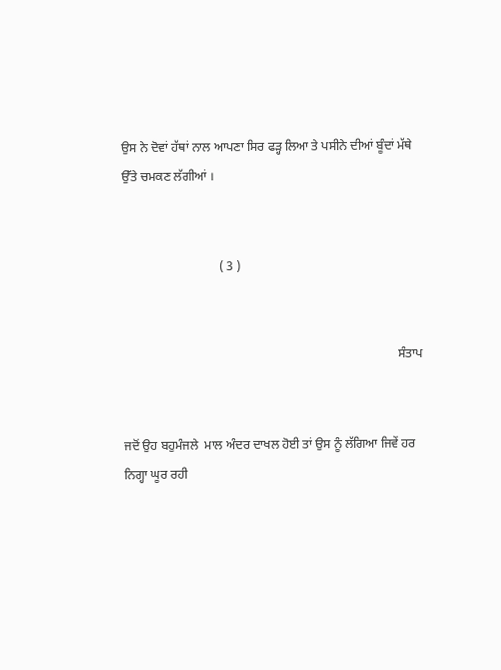ਉਸ ਨੇ ਦੋਵਾਂ ਹੱਥਾਂ ਨਾਲ ਆਪਣਾ ਸਿਰ ਫੜ੍ਹ ਲਿਆ ਤੇ ਪਸੀਨੇ ਦੀਆਂ ਬੂੰਦਾਂ ਮੱਥੇ ਉੱਤੇ ਚਮਕਣ ਲੱਗੀਆਂ ।


                               ( 3 )


                                                                                        ਸੰਤਾਪ


ਜਦੋਂ ਉਹ ਬਹੁਮੰਜਲੇ  ਮਾਲ ਅੰਦਰ ਦਾਖਲ ਹੋਈ ਤਾਂ ਉਸ ਨੂੰ ਲੱਗਿਆ ਜਿਵੇਂ ਹਰ ਨਿਗ੍ਹਾ ਘੂਰ ਰਹੀ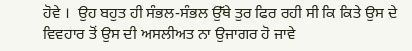ਹੋਵੇ ।  ਉਹ ਬਹੁਤ ਹੀ ਸੰਭਲ-ਸੰਭਲ ਉੱਥੇ ਤੁਰ ਫਿਰ ਰਹੀ ਸੀ ਕਿ ਕਿਤੇ ਉਸ ਦੇ ਵਿਵਹਾਰ ਤੋਂ ਉਸ ਦੀ ਅਸਲੀਅਤ ਨਾ ਉਜਾਗਰ ਹੋ ਜਾਵੇ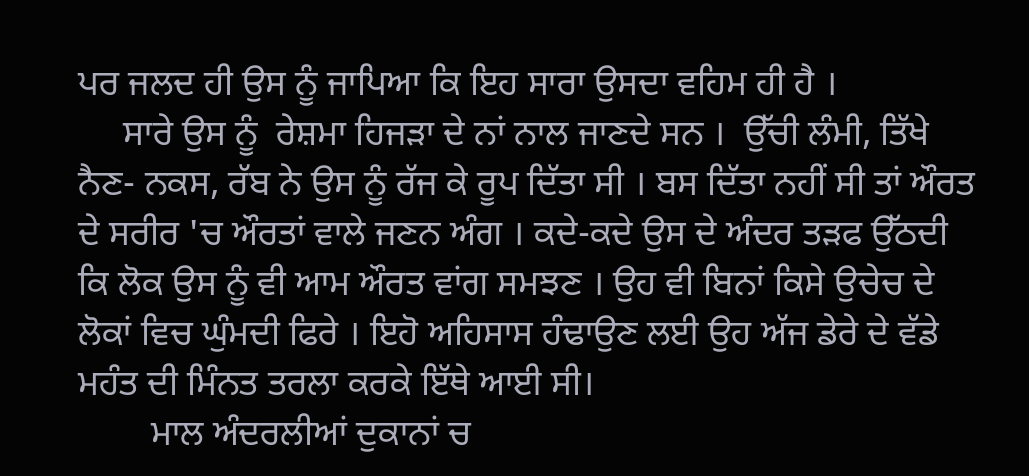ਪਰ ਜਲਦ ਹੀ ਉਸ ਨੂੰ ਜਾਪਿਆ ਕਿ ਇਹ ਸਾਰਾ ਉਸਦਾ ਵਹਿਮ ਹੀ ਹੈ ।
     ਸਾਰੇ ਉਸ ਨੂੰ  ਰੇਸ਼ਮਾ ਹਿਜੜਾ ਦੇ ਨਾਂ ਨਾਲ ਜਾਣਦੇ ਸਨ ।  ਉੱਚੀ ਲੰਮੀ, ਤਿੱਖੇ ਨੈਣ- ਨਕਸ, ਰੱਬ ਨੇ ਉਸ ਨੂੰ ਰੱਜ ਕੇ ਰੂਪ ਦਿੱਤਾ ਸੀ । ਬਸ ਦਿੱਤਾ ਨਹੀਂ ਸੀ ਤਾਂ ਔਰਤ ਦੇ ਸਰੀਰ 'ਚ ਔਰਤਾਂ ਵਾਲੇ ਜਣਨ ਅੰਗ । ਕਦੇ-ਕਦੇ ਉਸ ਦੇ ਅੰਦਰ ਤੜਫ ਉੱਠਦੀ  ਕਿ ਲੋਕ ਉਸ ਨੂੰ ਵੀ ਆਮ ਔਰਤ ਵਾਂਗ ਸਮਝਣ । ਉਹ ਵੀ ਬਿਨਾਂ ਕਿਸੇ ਉਚੇਚ ਦੇ ਲੋਕਾਂ ਵਿਚ ਘੁੰਮਦੀ ਫਿਰੇ । ਇਹੋ ਅਹਿਸਾਸ ਹੰਢਾਉਣ ਲਈ ਉਹ ਅੱਜ ਡੇਰੇ ਦੇ ਵੱਡੇ ਮਹੰਤ ਦੀ ਮਿੰਨਤ ਤਰਲਾ ਕਰਕੇ ਇੱਥੇ ਆਈ ਸੀ।
        ਮਾਲ ਅੰਦਰਲੀਆਂ ਦੁਕਾਨਾਂ ਚ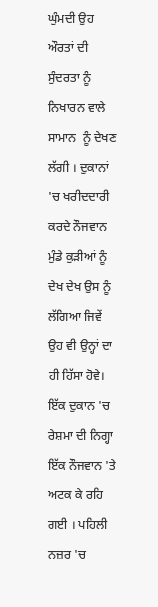ਘੁੰਮਦੀ ਉਹ ਔਰਤਾਂ ਦੀ ਸੁੰਦਰਤਾ ਨੂੰ ਨਿਖਾਰਨ ਵਾਲੇ ਸਾਮਾਨ  ਨੂੰ ਦੇਖਣ ਲੱਗੀ । ਦੁਕਾਨਾਂ 'ਚ ਖਰੀਦਦਾਰੀ ਕਰਦੇ ਨੌਜਵਾਨ ਮੁੰਡੇ ਕੁੜੀਆਂ ਨੂੰ ਦੇਖ ਦੇਖ ਉਸ ਨੂੰ ਲੱਗਿਆ ਜਿਵੇਂ ਉਹ ਵੀ ਉਨ੍ਹਾਂ ਦਾ ਹੀ ਹਿੱਸਾ ਹੋਵੇ।
ਇੱਕ ਦੁਕਾਨ 'ਚ ਰੇਸ਼ਮਾ ਦੀ ਨਿਗ੍ਹਾ ਇੱਕ ਨੌਜਵਾਨ 'ਤੇ ਅਟਕ ਕੇ ਰਹਿ ਗਈ । ਪਹਿਲੀ ਨਜ਼ਰ 'ਚ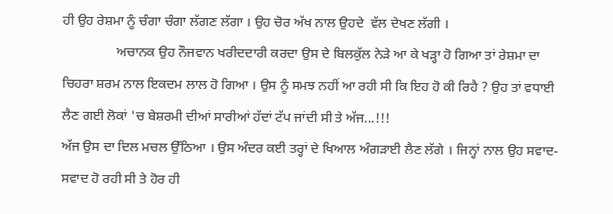ਹੀ ਉਹ ਰੇਸ਼ਮਾ ਨੂੰ ਚੰਗਾ ਚੰਗਾ ਲੱਗਣ ਲੱਗਾ । ਉਹ ਚੋਰ ਅੱਖ ਨਾਲ ਉਹਦੇ  ਵੱਲ ਦੇਖਣ ਲੱਗੀ ।
                ਅਚਾਨਕ ਉਹ ਨੌਜਵਾਨ ਖਰੀਦਦਾਰੀ ਕਰਦਾ ਉਸ ਦੇ ਬਿਲਕੁੱਲ ਨੇੜੇ ਆ ਕੇ ਖੜ੍ਹਾ ਹੋ ਗਿਆ ਤਾਂ ਰੇਸ਼ਮਾ ਦਾ ਚਿਹਰਾ ਸ਼ਰਮ ਨਾਲ ਇਕਦਮ ਲਾਲ ਹੋ ਗਿਆ । ਉਸ ਨੂੰ ਸਮਝ ਨਹੀਂ ਆ ਰਹੀ ਸੀ ਕਿ ਇਹ ਹੋ ਕੀ ਰਿਹੈ ? ਉਹ ਤਾਂ ਵਧਾਈ ਲੈਣ ਗਈ ਲੋਕਾਂ 'ਚ ਬੇਸ਼ਰਮੀ ਦੀਆਂ ਸਾਰੀਆਂ ਹੱਦਾਂ ਟੱਪ ਜਾਂਦੀ ਸੀ ਤੇ ਅੱਜ...!!!
ਅੱਜ ਉਸ ਦਾ ਦਿਲ ਮਚਲ ਉੱਠਿਆ । ਉਸ ਅੰਦਰ ਕਈ ਤਰ੍ਹਾਂ ਦੇ ਖਿਆਲ ਅੰਗੜਾਈ ਲੈਣ ਲੱਗੇ । ਜਿਨ੍ਹਾਂ ਨਾਲ ਉਹ ਸਵਾਦ-ਸਵਾਦ ਹੋ ਰਹੀ ਸੀ ਤੇ ਹੋਰ ਹੀ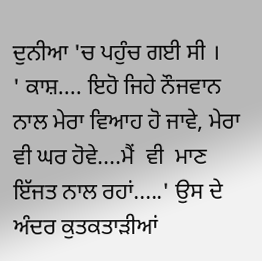ਦੁਨੀਆ 'ਚ ਪਹੁੰਚ ਗਈ ਸੀ ।
' ਕਾਸ਼.... ਇਹੋ ਜਿਹੇ ਨੌਜਵਾਨ ਨਾਲ ਮੇਰਾ ਵਿਆਹ ਹੋ ਜਾਵੇ, ਮੇਰਾ ਵੀ ਘਰ ਹੋਵੇ....ਮੈਂ  ਵੀ  ਮਾਣ ਇੱਜਤ ਨਾਲ ਰਹਾਂ.....' ਉਸ ਦੇ ਅੰਦਰ ਕੁਤਕਤਾੜੀਆਂ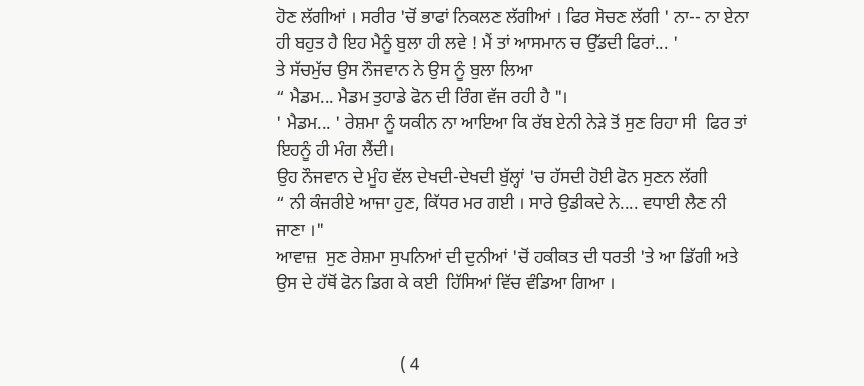ਹੋਣ ਲੱਗੀਆਂ । ਸਰੀਰ 'ਚੋਂ ਭਾਫਾਂ ਨਿਕਲਣ ਲੱਗੀਆਂ । ਫਿਰ ਸੋਚਣ ਲੱਗੀ ' ਨਾ-- ਨਾ ਏਨਾ ਹੀ ਬਹੁਤ ਹੈ ਇਹ ਮੈਨੂੰ ਬੁਲਾ ਹੀ ਲਵੇ ! ਮੈਂ ਤਾਂ ਆਸਮਾਨ ਚ ਉੱਡਦੀ ਫਿਰਾਂ... '
ਤੇ ਸੱਚਮੁੱਚ ਉਸ ਨੌਜਵਾਨ ਨੇ ਉਸ ਨੂੰ ਬੁਲਾ ਲਿਆ
“ ਮੈਡਮ... ਮੈਡਮ ਤੁਹਾਡੇ ਫੋਨ ਦੀ ਰਿੰਗ ਵੱਜ ਰਹੀ ਹੈ "।
' ਮੈਡਮ... ' ਰੇਸ਼ਮਾ ਨੂੰ ਯਕੀਨ ਨਾ ਆਇਆ ਕਿ ਰੱਬ ਏਨੀ ਨੇੜੇ ਤੋਂ ਸੁਣ ਰਿਹਾ ਸੀ  ਫਿਰ ਤਾਂ ਇਹਨੂੰ ਹੀ ਮੰਗ ਲੈਂਦੀ।
ਉਹ ਨੌਜਵਾਨ ਦੇ ਮੂੰਹ ਵੱਲ ਦੇਖਦੀ-ਦੇਖਦੀ ਬੁੱਲ੍ਹਾਂ 'ਚ ਹੱਸਦੀ ਹੋਈ ਫੋਨ ਸੁਣਨ ਲੱਗੀ
“ ਨੀ ਕੰਜਰੀਏ ਆਜਾ ਹੁਣ, ਕਿੱਧਰ ਮਰ ਗਈ । ਸਾਰੇ ਉਡੀਕਦੇ ਨੇ.... ਵਧਾਈ ਲੈਣ ਨੀ ਜਾਣਾ ।"
ਆਵਾਜ਼  ਸੁਣ ਰੇਸ਼ਮਾ ਸੁਪਨਿਆਂ ਦੀ ਦੁਨੀਆਂ 'ਚੋਂ ਹਕੀਕਤ ਦੀ ਧਰਤੀ 'ਤੇ ਆ ਡਿੱਗੀ ਅਤੇ ਉਸ ਦੇ ਹੱਥੋਂ ਫੋਨ ਡਿਗ ਕੇ ਕਈ  ਹਿੱਸਿਆਂ ਵਿੱਚ ਵੰਡਿਆ ਗਿਆ ।


                            ( 4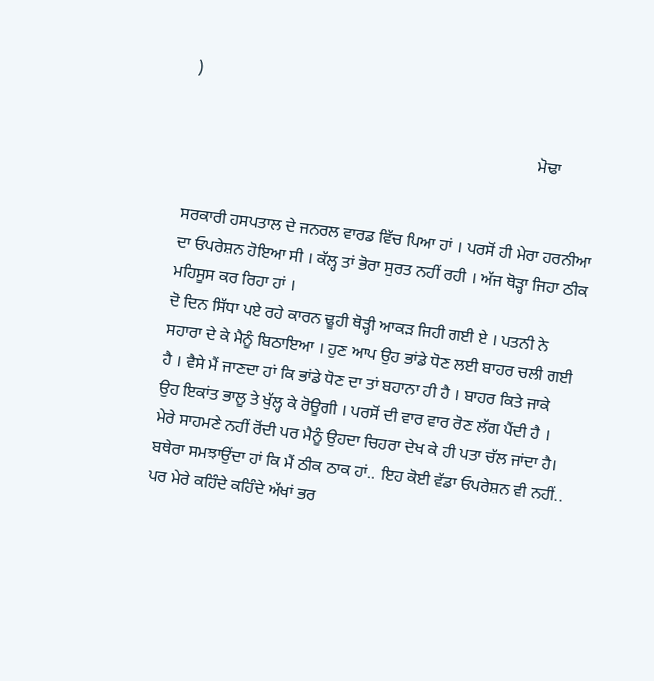)

                                                                                    ਮੋਢਾ


ਸਰਕਾਰੀ ਹਸਪਤਾਲ ਦੇ ਜਨਰਲ ਵਾਰਡ ਵਿੱਚ ਪਿਆ ਹਾਂ । ਪਰਸੋਂ ਹੀ ਮੇਰਾ ਹਰਨੀਆ ਦਾ ਓਪਰੇਸ਼ਨ ਹੋਇਆ ਸੀ । ਕੱਲ੍ਹ ਤਾਂ ਭੋਰਾ ਸੁਰਤ ਨਹੀਂ ਰਹੀ । ਅੱਜ ਥੋੜ੍ਹਾ ਜਿਹਾ ਠੀਕ ਮਹਿਸੂਸ ਕਰ ਰਿਹਾ ਹਾਂ ।
ਦੋ ਦਿਨ ਸਿੱਧਾ ਪਏ ਰਹੇ ਕਾਰਨ ਢੂਹੀ ਥੋੜ੍ਹੀ ਆਕੜ ਜਿਹੀ ਗਈ ਏ । ਪਤਨੀ ਨੇ ਸਹਾਰਾ ਦੇ ਕੇ ਮੈਨੂੰ ਬਿਠਾਇਆ । ਹੁਣ ਆਪ ਉਹ ਭਾਂਡੇ ਧੋਣ ਲਈ ਬਾਹਰ ਚਲੀ ਗਈ ਹੈ । ਵੈਸੇ ਮੈਂ ਜਾਣਦਾ ਹਾਂ ਕਿ ਭਾਂਡੇ ਧੋਣ ਦਾ ਤਾਂ ਬਹਾਨਾ ਹੀ ਹੈ । ਬਾਹਰ ਕਿਤੇ ਜਾਕੇ ਉਹ ਇਕਾਂਤ ਭਾਲੂ ਤੇ ਖੁੱਲ੍ਹ ਕੇ ਰੋਊਗੀ । ਪਰਸੋਂ ਦੀ ਵਾਰ ਵਾਰ ਰੋਣ ਲੱਗ ਪੈਂਦੀ ਹੈ । ਮੇਰੇ ਸਾਹਮਣੇ ਨਹੀਂ ਰੋਂਦੀ ਪਰ ਮੈਨੂੰ ਉਹਦਾ ਚਿਹਰਾ ਦੇਖ ਕੇ ਹੀ ਪਤਾ ਚੱਲ ਜਾਂਦਾ ਹੈ।
ਬਥੇਰਾ ਸਮਝਾਉਂਦਾ ਹਾਂ ਕਿ ਮੈਂ ਠੀਕ ਠਾਕ ਹਾਂ.. ਇਹ ਕੋਈ ਵੱਡਾ ਓਪਰੇਸ਼ਨ ਵੀ ਨਹੀਂ.. ਪਰ ਮੇਰੇ ਕਹਿੰਦੇ ਕਹਿੰਦੇ ਅੱਖਾਂ ਭਰ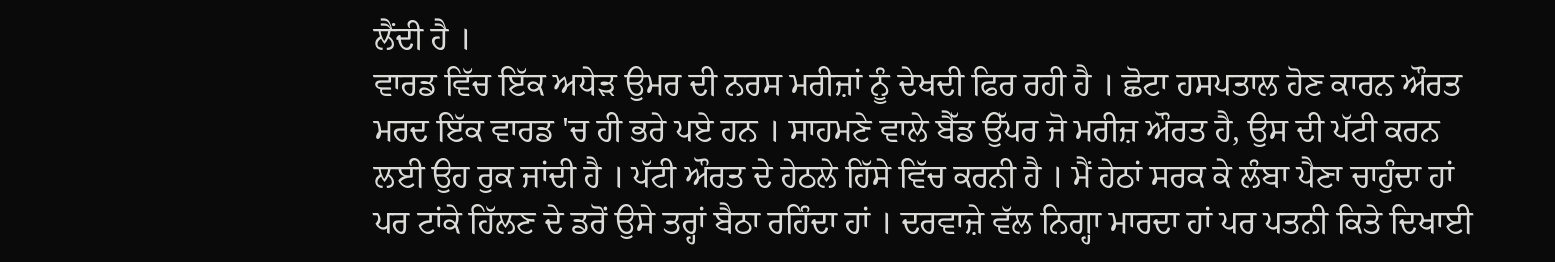ਲੈਂਦੀ ਹੈ ।
ਵਾਰਡ ਵਿੱਚ ਇੱਕ ਅਧੇੜ ਉਮਰ ਦੀ ਨਰਸ ਮਰੀਜ਼ਾਂ ਨੂੰ ਦੇਖਦੀ ਫਿਰ ਰਹੀ ਹੈ । ਛੋਟਾ ਹਸਪਤਾਲ ਹੋਣ ਕਾਰਨ ਔਰਤ ਮਰਦ ਇੱਕ ਵਾਰਡ 'ਚ ਹੀ ਭਰੇ ਪਏ ਹਨ । ਸਾਹਮਣੇ ਵਾਲੇ ਬੈੱਡ ਉੱਪਰ ਜੋ ਮਰੀਜ਼ ਔਰਤ ਹੈ, ਉਸ ਦੀ ਪੱਟੀ ਕਰਨ ਲਈ ਉਹ ਰੁਕ ਜਾਂਦੀ ਹੈ । ਪੱਟੀ ਔਰਤ ਦੇ ਹੇਠਲੇ ਹਿੱਸੇ ਵਿੱਚ ਕਰਨੀ ਹੈ । ਮੈਂ ਹੇਠਾਂ ਸਰਕ ਕੇ ਲੰਬਾ ਪੈਣਾ ਚਾਹੁੰਦਾ ਹਾਂ ਪਰ ਟਾਂਕੇ ਹਿੱਲਣ ਦੇ ਡਰੋਂ ਉਸੇ ਤਰ੍ਹਾਂ ਬੈਠਾ ਰਹਿੰਦਾ ਹਾਂ । ਦਰਵਾਜ਼ੇ ਵੱਲ ਨਿਗ੍ਹਾ ਮਾਰਦਾ ਹਾਂ ਪਰ ਪਤਨੀ ਕਿਤੇ ਦਿਖਾਈ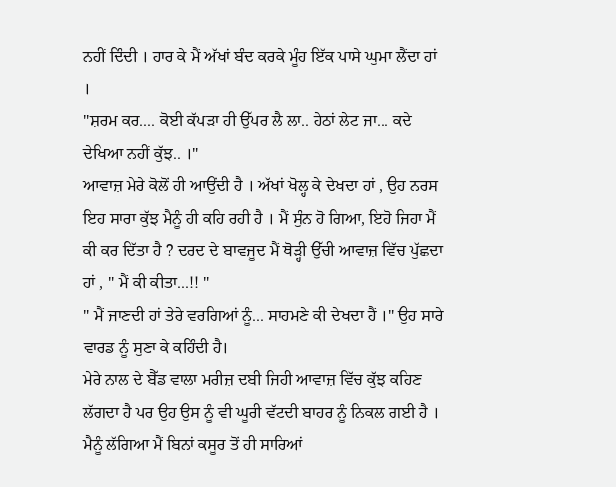ਨਹੀਂ ਦਿੰਦੀ । ਹਾਰ ਕੇ ਮੈਂ ਅੱਖਾਂ ਬੰਦ ਕਰਕੇ ਮੂੰਹ ਇੱਕ ਪਾਸੇ ਘੁਮਾ ਲੈਂਦਾ ਹਾਂ ।
"ਸ਼ਰਮ ਕਰ.... ਕੋਈ ਕੱਪੜਾ ਹੀ ਉੱਪਰ ਲੈ ਲਾ.. ਹੇਠਾਂ ਲੇਟ ਜਾ... ਕਦੇ ਦੇਖਿਆ ਨਹੀਂ ਕੁੱਝ.. ।"
ਆਵਾਜ਼ ਮੇਰੇ ਕੋਲੋਂ ਹੀ ਆਉਂਦੀ ਹੈ । ਅੱਖਾਂ ਖੋਲ੍ਹ ਕੇ ਦੇਖਦਾ ਹਾਂ , ਉਹ ਨਰਸ ਇਹ ਸਾਰਾ ਕੁੱਝ ਮੈਨੂੰ ਹੀ ਕਹਿ ਰਹੀ ਹੈ । ਮੈਂ ਸੁੰਨ ਹੋ ਗਿਆ, ਇਹੋ ਜਿਹਾ ਮੈਂ ਕੀ ਕਰ ਦਿੱਤਾ ਹੈ ? ਦਰਦ ਦੇ ਬਾਵਜੂਦ ਮੈਂ ਥੋੜ੍ਹੀ ਉੱਚੀ ਆਵਾਜ਼ ਵਿੱਚ ਪੁੱਛਦਾ ਹਾਂ , " ਮੈਂ ਕੀ ਕੀਤਾ...!! "
" ਮੈਂ ਜਾਣਦੀ ਹਾਂ ਤੇਰੇ ਵਰਗਿਆਂ ਨੂੰ... ਸਾਹਮਣੇ ਕੀ ਦੇਖਦਾ ਹੈਂ ।" ਉਹ ਸਾਰੇ ਵਾਰਡ ਨੂੰ ਸੁਣਾ ਕੇ ਕਹਿੰਦੀ ਹੈ।
ਮੇਰੇ ਨਾਲ ਦੇ ਬੈੱਡ ਵਾਲਾ ਮਰੀਜ਼ ਦਬੀ ਜਿਹੀ ਆਵਾਜ਼ ਵਿੱਚ ਕੁੱਝ ਕਹਿਣ ਲੱਗਦਾ ਹੈ ਪਰ ਉਹ ਉਸ ਨੂੰ ਵੀ ਘੂਰੀ ਵੱਟਦੀ ਬਾਹਰ ਨੂੰ ਨਿਕਲ ਗਈ ਹੈ ।
ਮੈਨੂੰ ਲੱਗਿਆ ਮੈਂ ਬਿਨਾਂ ਕਸੂਰ ਤੋਂ ਹੀ ਸਾਰਿਆਂ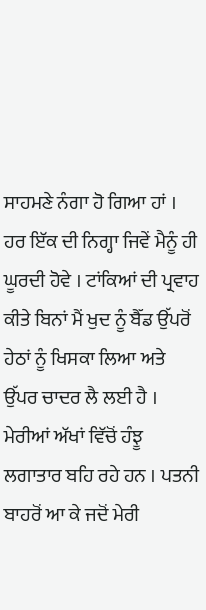ਸਾਹਮਣੇ ਨੰਗਾ ਹੋ ਗਿਆ ਹਾਂ । ਹਰ ਇੱਕ ਦੀ ਨਿਗ੍ਹਾ ਜਿਵੇਂ ਮੈਨੂੰ ਹੀ ਘੂਰਦੀ ਹੋਵੇ । ਟਾਂਕਿਆਂ ਦੀ ਪ੍ਰਵਾਹ ਕੀਤੇ ਬਿਨਾਂ ਮੈਂ ਖੁਦ ਨੂੰ ਬੈੱਡ ਉੱਪਰੋਂ ਹੇਠਾਂ ਨੂੰ ਖਿਸਕਾ ਲਿਆ ਅਤੇ ਉੱਪਰ ਚਾਦਰ ਲੈ ਲਈ ਹੈ ।
ਮੇਰੀਆਂ ਅੱਖਾਂ ਵਿੱਚੋਂ ਹੰਝੂ ਲਗਾਤਾਰ ਬਹਿ ਰਹੇ ਹਨ । ਪਤਨੀ ਬਾਹਰੋਂ ਆ ਕੇ ਜਦੋਂ ਮੇਰੀ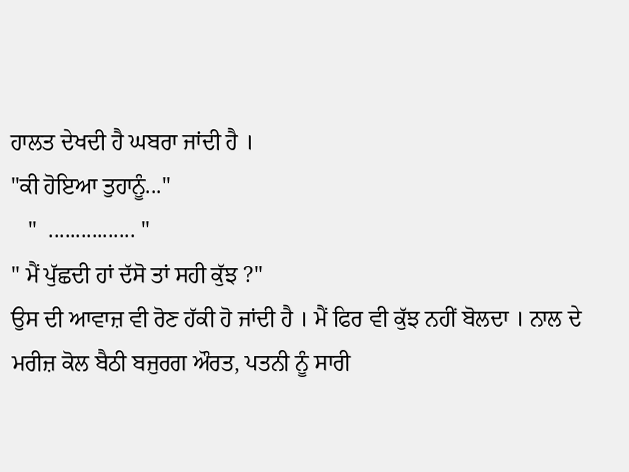ਹਾਲਤ ਦੇਖਦੀ ਹੈ ਘਬਰਾ ਜਾਂਦੀ ਹੈ ।
"ਕੀ ਹੋਇਆ ਤੁਹਾਨੂੰ..."
   "  ................ "
" ਮੈਂ ਪੁੱਛਦੀ ਹਾਂ ਦੱਸੋ ਤਾਂ ਸਹੀ ਕੁੱਝ ?"
ਉਸ ਦੀ ਆਵਾਜ਼ ਵੀ ਰੋਣ ਹੱਕੀ ਹੋ ਜਾਂਦੀ ਹੈ । ਮੈਂ ਫਿਰ ਵੀ ਕੁੱਝ ਨਹੀਂ ਬੋਲਦਾ । ਨਾਲ ਦੇ ਮਰੀਜ਼ ਕੋਲ ਬੈਠੀ ਬਜੁਰਗ ਔਰਤ, ਪਤਨੀ ਨੂੰ ਸਾਰੀ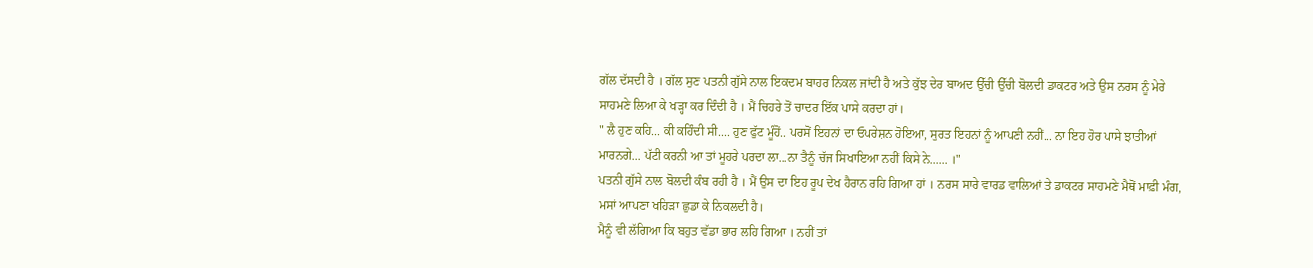ਗੱਲ ਦੱਸਦੀ ਹੈ । ਗੱਲ ਸੁਣ ਪਤਨੀ ਗੁੱਸੇ ਨਾਲ ਇਕਦਮ ਬਾਹਰ ਨਿਕਲ ਜਾਂਦੀ ਹੈ ਅਤੇ ਕੁੱਝ ਦੇਰ ਬਾਅਦ ਉੱਚੀ ਉੱਚੀ ਬੋਲਦੀ ਡਾਕਟਰ ਅਤੇ ਉਸ ਨਰਸ ਨੂੰ ਮੇਰੇ ਸਾਹਮਣੇ ਲਿਆ ਕੇ ਖੜ੍ਹਾ ਕਰ ਦਿੰਦੀ ਹੈ । ਮੈਂ ਚਿਹਰੇ ਤੋਂ ਚਾਦਰ ਇੱਕ ਪਾਸੇ ਕਰਦਾ ਹਾਂ।
" ਲੈ ਹੁਣ ਕਹਿ... ਕੀ ਕਹਿੰਦੀ ਸੀ.... ਹੁਣ ਫੁੱਟ ਮੂੰਹੋਂ.. ਪਰਸੋਂ ਇਹਨਾਂ ਦਾ ਓਪਰੇਸ਼ਨ ਹੋਇਆ, ਸੁਰਤ ਇਹਨਾਂ ਨੂੰ ਆਪਣੀ ਨਹੀਂ... ਨਾ ਇਹ ਹੋਰ ਪਾਸੇ ਝਾਤੀਆਂ ਮਾਰਨਗੇ... ਪੱਟੀ ਕਰਨੀ ਆ ਤਾਂ ਮੂਹਰੇ ਪਰਦਾ ਲਾ...ਨਾ ਤੈਨੂੰ ਚੱਜ ਸਿਖਾਇਆ ਨਹੀਂ ਕਿਸੇ ਨੇ...... ।"
ਪਤਨੀ ਗੁੱਸੇ ਨਾਲ ਬੋਲਦੀ ਕੰਬ ਰਹੀ ਹੈ । ਮੈਂ ਉਸ ਦਾ ਇਹ ਰੂਪ ਦੇਖ ਹੈਰਾਨ ਰਹਿ ਗਿਆ ਹਾਂ । ਨਰਸ ਸਾਰੇ ਵਾਰਡ ਵਾਲਿਆਂ ਤੇ ਡਾਕਟਰ ਸਾਹਮਣੇ ਮੈਥੋਂ ਮਾਫ਼ੀ ਮੰਗ, ਮਸਾਂ ਆਪਣਾ ਖਹਿੜਾ ਛੁਡਾ ਕੇ ਨਿਕਲਦੀ ਹੈ।
ਮੈਨੂੰ ਵੀ ਲੱਗਿਆ ਕਿ ਬਹੁਤ ਵੱਡਾ ਭਾਰ ਲਹਿ ਗਿਆ । ਨਹੀਂ ਤਾਂ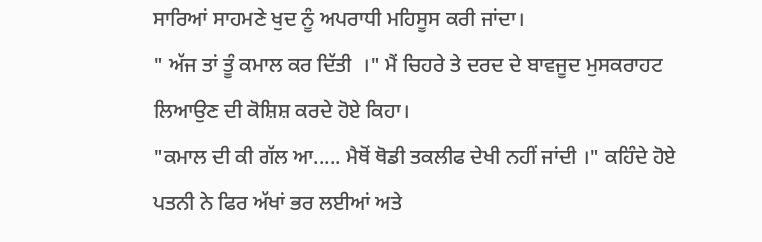ਸਾਰਿਆਂ ਸਾਹਮਣੇ ਖੁਦ ਨੂੰ ਅਪਰਾਧੀ ਮਹਿਸੂਸ ਕਰੀ ਜਾਂਦਾ।
" ਅੱਜ ਤਾਂ ਤੂੰ ਕਮਾਲ ਕਰ ਦਿੱਤੀ  ।" ਮੈਂ ਚਿਹਰੇ ਤੇ ਦਰਦ ਦੇ ਬਾਵਜੂਦ ਮੁਸਕਰਾਹਟ ਲਿਆਉਣ ਦੀ ਕੋਸ਼ਿਸ਼ ਕਰਦੇ ਹੋਏ ਕਿਹਾ।
"ਕਮਾਲ ਦੀ ਕੀ ਗੱਲ ਆ..... ਮੈਥੋਂ ਥੋਡੀ ਤਕਲੀਫ ਦੇਖੀ ਨਹੀਂ ਜਾਂਦੀ ।" ਕਹਿੰਦੇ ਹੋਏ  ਪਤਨੀ ਨੇ ਫਿਰ ਅੱਖਾਂ ਭਰ ਲਈਆਂ ਅਤੇ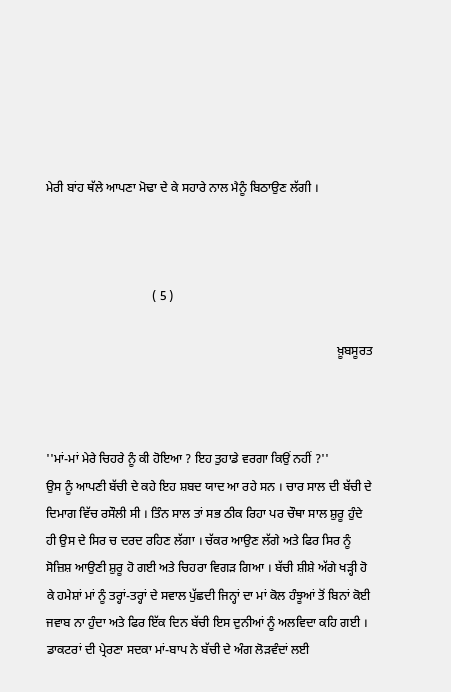ਮੇਰੀ ਬਾਂਹ ਥੱਲੇ ਆਪਣਾ ਮੋਢਾ ਦੇ ਕੇ ਸਹਾਰੇ ਨਾਲ ਮੈਨੂੰ ਬਿਠਾਉਣ ਲੱਗੀ ।



                                  ( 5 )

                                                                                             ਖ਼ੂਬਸੂਰਤ



''ਮਾਂ-ਮਾਂ ਮੇਰੇ ਚਿਹਰੇ ਨੂੰ ਕੀ ਹੋਇਆ ? ਇਹ ਤੁਹਾਡੇ ਵਰਗਾ ਕਿਉਂ ਨਹੀਂ ?''
ਉਸ ਨੂੰ ਆਪਣੀ ਬੱਚੀ ਦੇ ਕਹੇ ਇਹ ਸ਼ਬਦ ਯਾਦ ਆ ਰਹੇ ਸਨ । ਚਾਰ ਸਾਲ ਦੀ ਬੱਚੀ ਦੇ ਦਿਮਾਗ ਵਿੱਚ ਰਸੌਲੀ ਸੀ । ਤਿੰਨ ਸਾਲ ਤਾਂ ਸਭ ਠੀਕ ਰਿਹਾ ਪਰ ਚੌਥਾ ਸਾਲ ਸ਼ੁਰੂ ਹੁੰਦੇ ਹੀ ਉਸ ਦੇ ਸਿਰ ਚ ਦਰਦ ਰਹਿਣ ਲੱਗਾ । ਚੱਕਰ ਆਉਣ ਲੱਗੇ ਅਤੇ ਫਿਰ ਸਿਰ ਨੂੰ ਸੋਜ਼ਿਸ਼ ਆਉਣੀ ਸ਼ੁਰੂ ਹੋ ਗਈ ਅਤੇ ਚਿਹਰਾ ਵਿਗੜ ਗਿਆ । ਬੱਚੀ ਸ਼ੀਸ਼ੇ ਅੱਗੇ ਖੜ੍ਹੀ ਹੋ ਕੇ ਹਮੇਸ਼ਾਂ ਮਾਂ ਨੂੰ ਤਰ੍ਹਾਂ-ਤਰ੍ਹਾਂ ਦੇ ਸਵਾਲ ਪੁੱਛਦੀ ਜਿਨ੍ਹਾਂ ਦਾ ਮਾਂ ਕੋਲ ਹੰਝੂਆਂ ਤੋਂ ਬਿਨਾਂ ਕੋਈ ਜਵਾਬ ਨਾ ਹੁੰਦਾ ਅਤੇ ਫਿਰ ਇੱਕ ਦਿਨ ਬੱਚੀ ਇਸ ਦੁਨੀਆਂ ਨੂੰ ਅਲਵਿਦਾ ਕਹਿ ਗਈ । ਡਾਕਟਰਾਂ ਦੀ ਪ੍ਰੇਰਣਾ ਸਦਕਾ ਮਾਂ-ਬਾਪ ਨੇ ਬੱਚੀ ਦੇ ਅੰਗ ਲੋੜਵੰਦਾਂ ਲਈ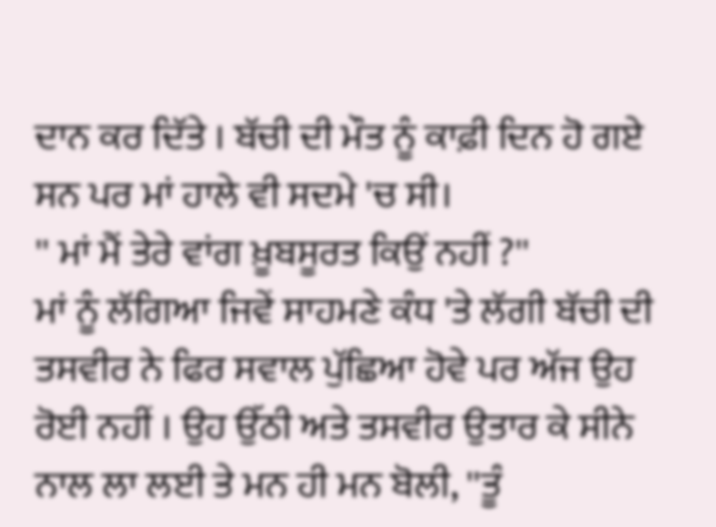ਦਾਨ ਕਰ ਦਿੱਤੇ । ਬੱਚੀ ਦੀ ਮੌਤ ਨੂੰ ਕਾਫ਼ੀ ਦਿਨ ਹੋ ਗਏ ਸਨ ਪਰ ਮਾਂ ਹਾਲੇ ਵੀ ਸਦਮੇ 'ਚ ਸੀ।
'' ਮਾਂ ਮੈਂ ਤੇਰੇ ਵਾਂਗ ਖ਼ੂਬਸੂਰਤ ਕਿਉਂ ਨਹੀਂ ?''
ਮਾਂ ਨੂੰ ਲੱਗਿਆ ਜਿਵੇਂ ਸਾਹਮਣੇ ਕੰਧ 'ਤੇ ਲੱਗੀ ਬੱਚੀ ਦੀ ਤਸਵੀਰ ਨੇ ਫਿਰ ਸਵਾਲ ਪੁੱਛਿਆ ਹੋਵੇ ਪਰ ਅੱਜ ਉਹ ਰੋਈ ਨਹੀਂ । ਉਹ ਉੱਠੀ ਅਤੇ ਤਸਵੀਰ ਉਤਾਰ ਕੇ ਸੀਨੇ ਨਾਲ ਲਾ ਲਈ ਤੇ ਮਨ ਹੀ ਮਨ ਬੋਲੀ, ''ਤੂੰ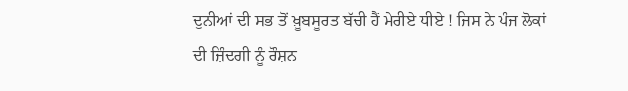ਦੁਨੀਆਂ ਦੀ ਸਭ ਤੋਂ ਖ਼ੂਬਸੂਰਤ ਬੱਚੀ ਹੈਂ ਮੇਰੀਏ ਧੀਏ ! ਜਿਸ ਨੇ ਪੰਜ ਲੋਕਾਂ ਦੀ ਜ਼ਿੰਦਗੀ ਨੂੰ ਰੌਸ਼ਨ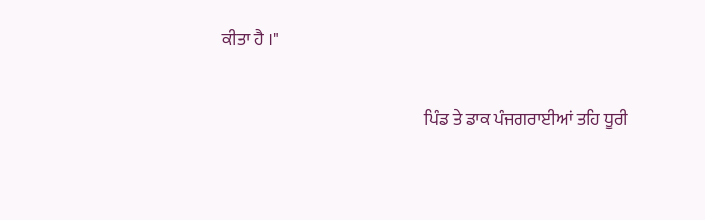ਕੀਤਾ ਹੈ ।"

                                                           ਪਿੰਡ ਤੇ ਡਾਕ ਪੰਜਗਰਾਈਆਂ ਤਹਿ ਧੂਰੀ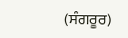(ਸੰਗਰੂਰ)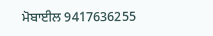ਮੋਬਾਈਲ 9417636255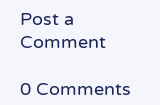Post a Comment

0 Comments